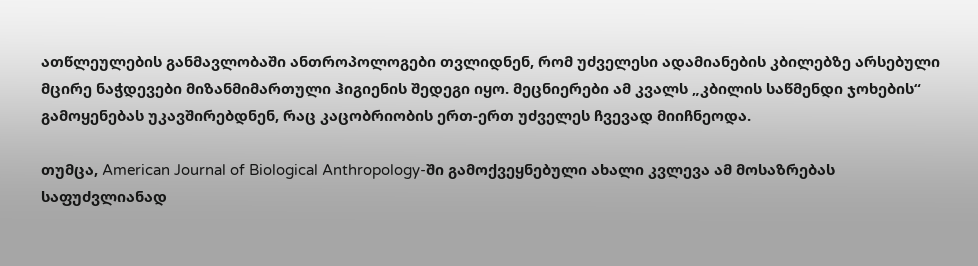ათწლეულების განმავლობაში ანთროპოლოგები თვლიდნენ, რომ უძველესი ადამიანების კბილებზე არსებული მცირე ნაჭდევები მიზანმიმართული ჰიგიენის შედეგი იყო. მეცნიერები ამ კვალს „კბილის საწმენდი ჯოხების“ გამოყენებას უკავშირებდნენ, რაც კაცობრიობის ერთ-ერთ უძველეს ჩვევად მიიჩნეოდა.

თუმცა, American Journal of Biological Anthropology-ში გამოქვეყნებული ახალი კვლევა ამ მოსაზრებას საფუძვლიანად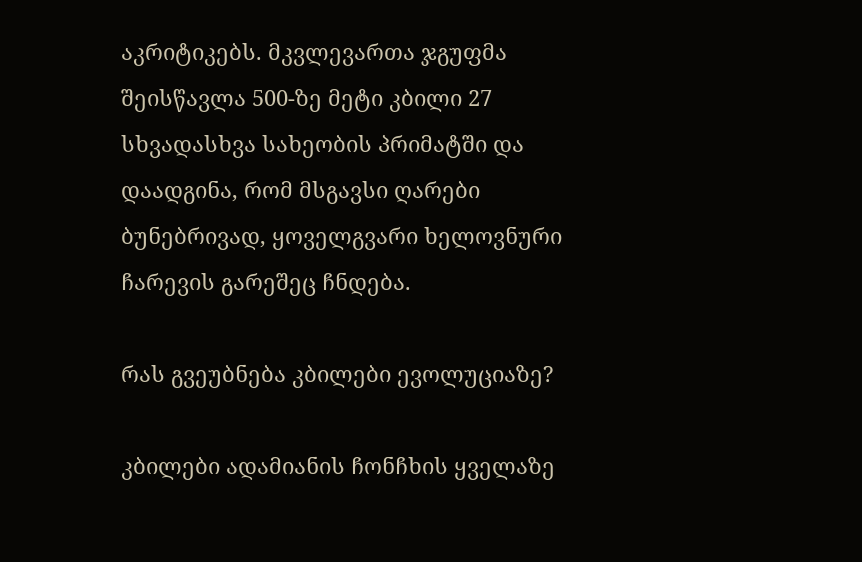აკრიტიკებს. მკვლევართა ჯგუფმა შეისწავლა 500-ზე მეტი კბილი 27 სხვადასხვა სახეობის პრიმატში და დაადგინა, რომ მსგავსი ღარები ბუნებრივად, ყოველგვარი ხელოვნური ჩარევის გარეშეც ჩნდება.

რას გვეუბნება კბილები ევოლუციაზე?

კბილები ადამიანის ჩონჩხის ყველაზე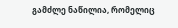გამძლე ნაწილია, რომელიც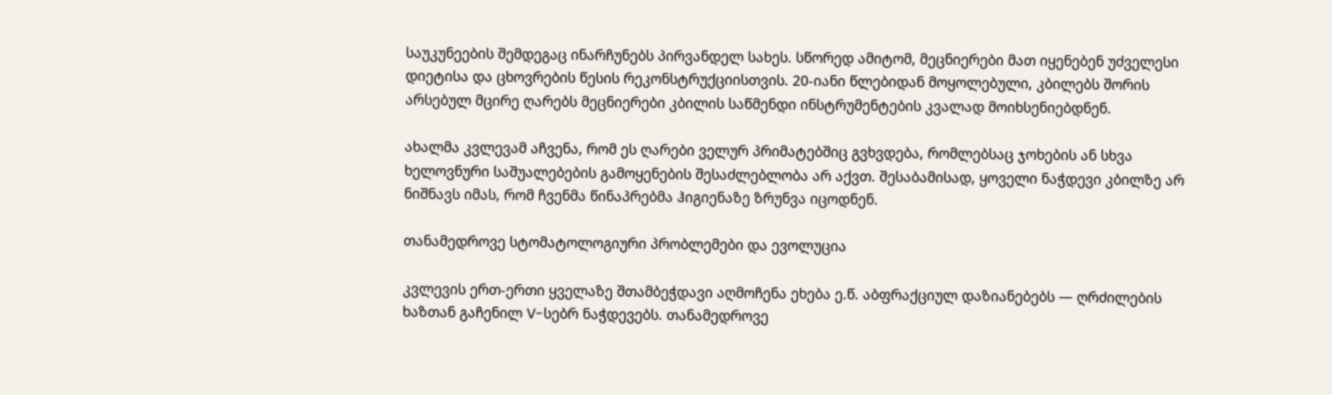საუკუნეების შემდეგაც ინარჩუნებს პირვანდელ სახეს. სწორედ ამიტომ, მეცნიერები მათ იყენებენ უძველესი დიეტისა და ცხოვრების წესის რეკონსტრუქციისთვის. 20-იანი წლებიდან მოყოლებული, კბილებს შორის არსებულ მცირე ღარებს მეცნიერები კბილის საწმენდი ინსტრუმენტების კვალად მოიხსენიებდნენ.

ახალმა კვლევამ აჩვენა, რომ ეს ღარები ველურ პრიმატებშიც გვხვდება, რომლებსაც ჯოხების ან სხვა ხელოვნური საშუალებების გამოყენების შესაძლებლობა არ აქვთ. შესაბამისად, ყოველი ნაჭდევი კბილზე არ ნიშნავს იმას, რომ ჩვენმა წინაპრებმა ჰიგიენაზე ზრუნვა იცოდნენ.

თანამედროვე სტომატოლოგიური პრობლემები და ევოლუცია

კვლევის ერთ-ერთი ყველაზე შთამბეჭდავი აღმოჩენა ეხება ე.წ. აბფრაქციულ დაზიანებებს — ღრძილების ხაზთან გაჩენილ V-სებრ ნაჭდევებს. თანამედროვე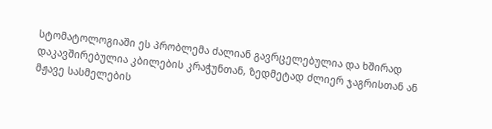სტომატოლოგიაში ეს პრობლემა ძალიან გავრცელებულია და ხშირად დაკავშირებულია კბილების კრაჭუნთან, ზედმეტად ძლიერ ჯაგრისთან ან მჟავე სასმელების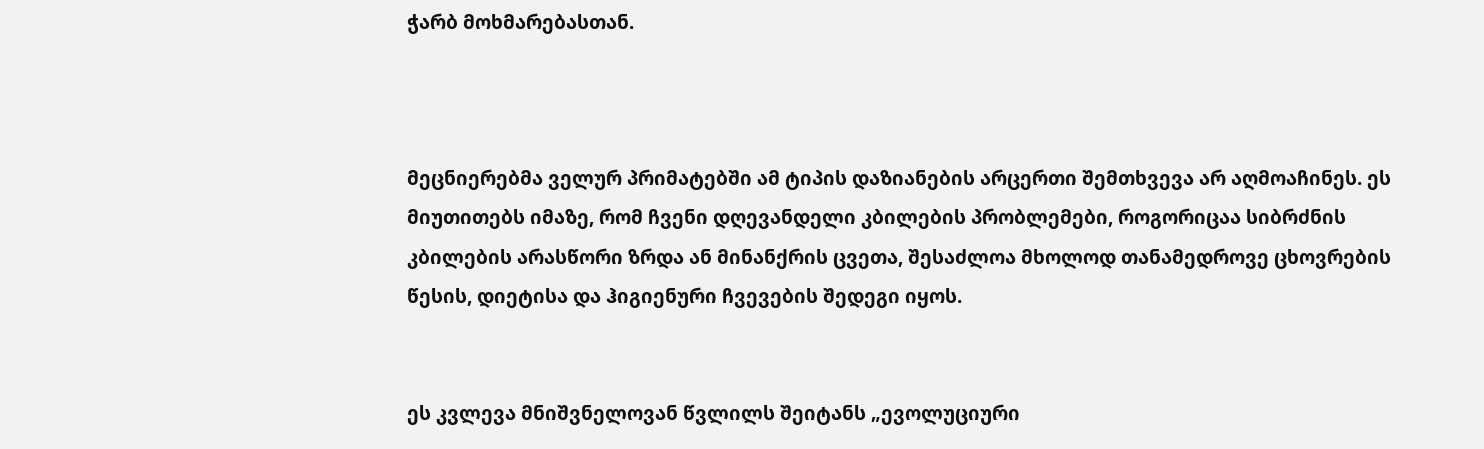ჭარბ მოხმარებასთან.



მეცნიერებმა ველურ პრიმატებში ამ ტიპის დაზიანების არცერთი შემთხვევა არ აღმოაჩინეს. ეს მიუთითებს იმაზე, რომ ჩვენი დღევანდელი კბილების პრობლემები, როგორიცაა სიბრძნის კბილების არასწორი ზრდა ან მინანქრის ცვეთა, შესაძლოა მხოლოდ თანამედროვე ცხოვრების წესის, დიეტისა და ჰიგიენური ჩვევების შედეგი იყოს.


ეს კვლევა მნიშვნელოვან წვლილს შეიტანს „ევოლუციური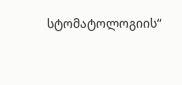სტომატოლოგიის“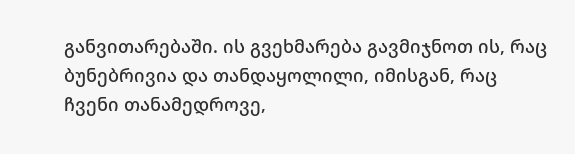განვითარებაში. ის გვეხმარება გავმიჯნოთ ის, რაც ბუნებრივია და თანდაყოლილი, იმისგან, რაც ჩვენი თანამედროვე,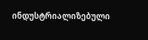ინდუსტრიალიზებული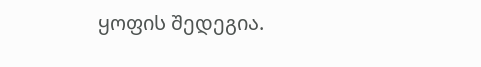ყოფის შედეგია.